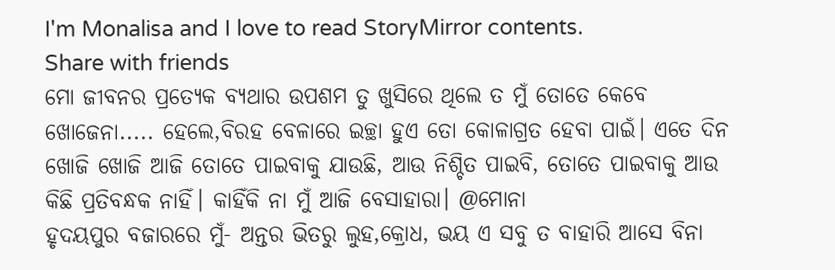I'm Monalisa and I love to read StoryMirror contents.
Share with friends
ମୋ ଜୀବନର ପ୍ରତ୍ୟେକ ବ୍ୟଥାର ଉପଶମ ତୁ ଖୁସିରେ ଥିଲେ ତ ମୁଁ ତୋତେ କେବେ ଖୋଜେନା..... ହେଲେ,ବିରହ ବେଳାରେ ଇଚ୍ଛା ହୁଏ ତୋ କୋଳାଗ୍ରତ ହେବା ପାଇଁ। ଏତେ ଦିନ ଖୋଜି ଖୋଜି ଆଜି ତୋତେ ପାଇବାକୁ ଯାଉଛି, ଆଉ ନିଶ୍ଚିତ ପାଇବି, ତୋତେ ପାଇବାକୁ ଆଉ କିଛି ପ୍ରତିବନ୍ଧକ ନାହିଁ। କାହିଁକି ନା ମୁଁ ଆଜି ବେସାହାରା। @ମୋନା
ହୃଦୟପୁର ବଜାରରେ ମୁଁ- ଅନ୍ତର ଭିତରୁ ଲୁହ,କ୍ରୋଧ, ଭୟ ଏ ସବୁ ତ ବାହାରି ଆସେ ବିନା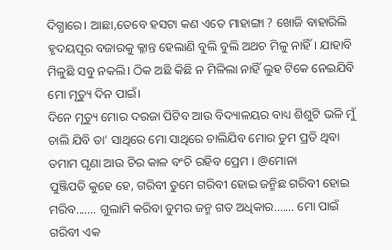ଦିଗ୍ଧାରେ। ଆଛା,ତେବେ ହସଟା କଣ ଏତେ ମାହାଙ୍ଗା ? ଖୋଜି ବାହାରିଲି ହୃଦୟପୂର ବଜାରକୁ କ୍ଳାନ୍ତ ହେଲାଣି ବୁଲି ବୁଲି ଅଥଚ ମିଳୁ ନାହିଁ। ଯାହାବି ମିଳୁଛି ସବୁ ନକଲି। ଠିକ ଅଛି କିଛି ନ ମିଳିଲା ନାହିଁ ଲୁହ ଟିକେ ନେଇଯିବି ମୋ ମୃତ୍ୟୁ ଦିନ ପାଇଁ।
ଦିନେ ମୃତ୍ୟୁ ମୋର ଦରଜା ପିଟିବ ଆଉ ବିଦ୍ୟାଳୟର ବାଧ୍ୟ ଶିଶୁଟି ଭଳି ମୁଁ ଚାଲି ଯିବି ତା' ସାଥିରେ ମୋ ସାଥିରେ ଚାଲିଯିବ ମୋର ତୁମ ପ୍ରତି ଥିବା ତମାମ ଘୃଣା ଆଉ ଚିର କାଳ ବଂଚି ରହିବ ପ୍ରେମ । @ମୋନା
ପୁଞ୍ଜିପତି କୁହେ ହେ, ଗରିବୀ ତୁମେ ଗରିବୀ ହୋଇ ଜନ୍ମିଛ ଗରିବୀ ହୋଇ ମରିବ....... ଗୁଲାମି କରିବା ତୁମର ଜନ୍ମ ଗତ ଅଧିକାର....... ମୋ ପାଇଁ ଗରିବୀ ଏକ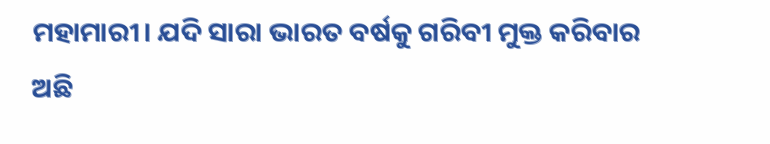ମହାମାରୀ। ଯଦି ସାରା ଭାରତ ବର୍ଷକୁ ଗରିବୀ ମୁକ୍ତ କରିବାର ଅଛି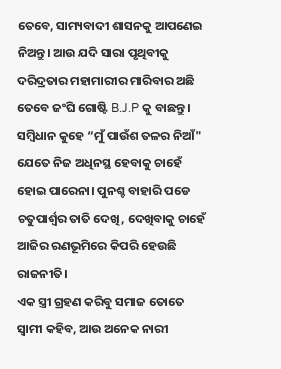ତେବେ, ସାମ୍ୟବାଦୀ ଶାସନକୁ ଆପଣେଇ ନିଅନ୍ତୁ। ଆଉ ଯଦି ସାରା ପୃଥିବୀକୁ ଦରିଦ୍ରତାର ମହାମାରୀର ମାରିବାର ଅଛି ତେବେ ଜଂଘି ଗୋଷ୍ଟି B.J.P କୁ ବାଛନ୍ତୁ।
ସମ୍ବିଧାନ କୁହେ “ମୁଁ ପାଉଁଶ ତଳର ନିଆଁ" ଯେତେ ନିଜ ଅଧିନସ୍ଥ ହେବାକୁ ଚାହେଁ ହୋଇ ପାରେନା। ପୁନଶ୍ଚ ବାହାରି ପଡେ ଚତୁପାର୍ଶ୍ଵର ତାତି ଦେଖି, ଦେଖିବାକୁ ଚାହେଁ ଆଜିର ରଣଭୂମିରେ କିପରି ହେଉଛି ରାଜନୀତି।
ଏକ ସ୍ତ୍ରୀ ଗ୍ରହଣ କରିବୁ ସମାଜ ତୋତେ ସ୍ବାମୀ କହିବ, ଆଉ ଅନେକ ନାରୀ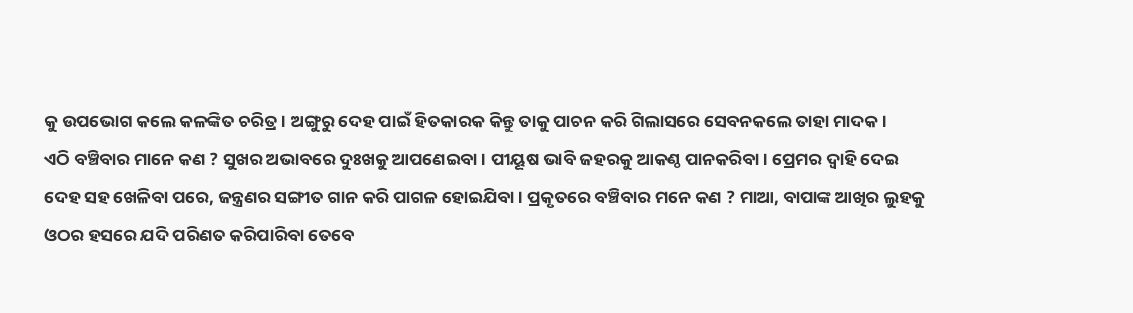କୁ ଉପଭୋଗ କଲେ କଳଙ୍କିତ ଚରିତ୍ର। ଅଙ୍ଗୁରୁ ଦେହ ପାଇଁ ହିତକାରକ କିନ୍ତୁ ତାକୁ ପାଚନ କରି ଗିଲାସରେ ସେବନକଲେ ତାହା ମାଦକ।
ଏଠି ବଞ୍ଚିବାର ମାନେ କଣ ? ସୁଖର ଅଭାବରେ ଦୁଃଖକୁ ଆପଣେଇବା। ପୀୟୂଷ ଭାବି ଜହରକୁ ଆକଣ୍ଠ ପାନକରିବା। ପ୍ରେମର ଦ୍ୱାହି ଦେଇ ଦେହ ସହ ଖେଳିବା ପରେ, ଜନ୍ତ୍ରଣର ସଙ୍ଗୀତ ଗାନ କରି ପାଗଳ ହୋଇଯିବା। ପ୍ରକୃତରେ ବଞ୍ଚିବାର ମନେ କଣ ? ମାଆ, ବାପାଙ୍କ ଆଖିର ଲୁହକୁ ଓଠର ହସରେ ଯଦି ପରିଣତ କରିପାରିବା ତେବେ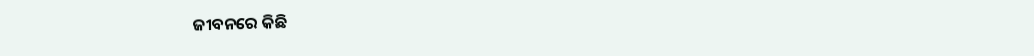ଜୀବନରେ କିଛି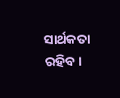ସାର୍ଥକତା ରହିବ।